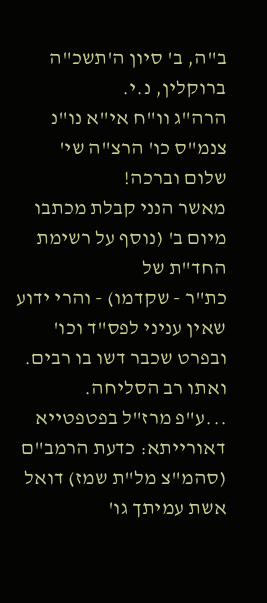ב"ה, ב' סיון ה'תשכ"ה
ברוקלין, נ.י.
הרה"ג וו"ח אי"א נו"נ צנמ"ס כו' הרצ"ה שי'
שלום וברכה!
מאשר הנני קבלת מכתבו מיום ב' (נוסף על רשימת החד"ת של
כת"ר - שקדמו) - והרי ידוע שאין עניני לפס"ד וכו' ובפרט שכבר דשו בו רבים. ואתו רב הסליחה.
...ע"פ מרז"ל בפטפטייא דאורייתא: כדעת הרמב"ם (סהמ"צ מל"ת שמז) דואל אשת עמיתך גו'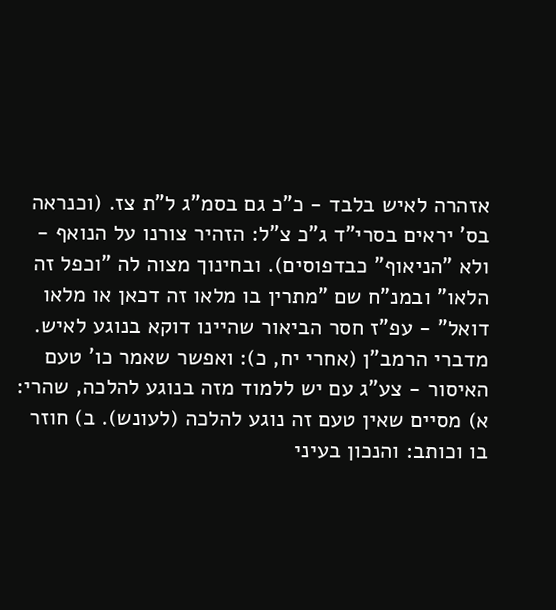אזהרה לאיש בלבד - כ"כ גם בסמ"ג ל"ת צז. (וכנראה בס' יראים בסרי"ד ג"כ צ"ל: הזהיר צורנו על הנואף - ולא "הניאוף" כבדפוסים). ובחינוך מצוה לה "וכפל זה הלאו" ובמנ"ח שם "מתרין בו מלאו זה דכאן או מלאו דואל" - עפ"ז חסר הביאור שהיינו דוקא בנוגע לאיש.
מדברי הרמב"ן (אחרי יח, כ): ואפשר שאמר כו' טעם האיסור - צע"ג עם יש ללמוד מזה בנוגע להלכה, שהרי: א) מסיים שאין טעם זה נוגע להלכה (לעונש). ב) חוזר בו וכותב: והנכון בעיני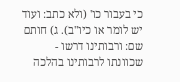כי בעבור כו' (ולא כתב: ועוד יש לומר או כיו"ב). ג) חותם שם: ורבותינו דרשו - שכוונתו לרבותינו בהלכה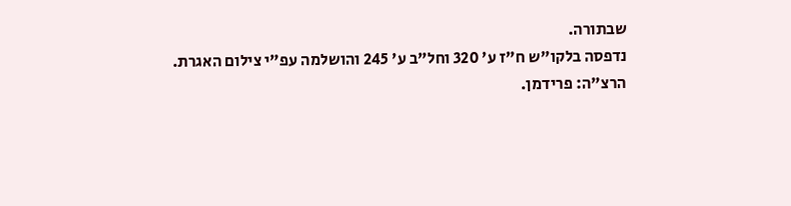שבתורה.
נדפסה בלקו"ש ח"ז ע' 320 וחל"ב ע' 245 והושלמה עפ"י צילום האגרת.
הרצ"ה: פרידמן.